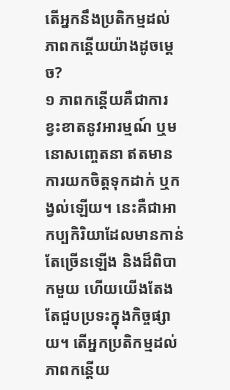តើអ្នកនឹងប្រតិកម្មដល់ភាពកន្តើយយ៉ាងដូចម្ដេច?
១ ភាពកន្តើយគឺជាការខ្វះខាតនូវអារម្មណ៍ ឬមនោសញ្ចេតនា ឥតមានការយកចិត្តទុកដាក់ ឬកង្វល់ឡើយ។ នេះគឺជាអាកប្បកិរិយាដែលមានកាន់តែច្រើនឡើង និងដ៏ពិបាកមួយ ហើយយើងតែងតែជួបប្រទះក្នុងកិច្ចផ្សាយ។ តើអ្នកប្រតិកម្មដល់ភាពកន្តើយ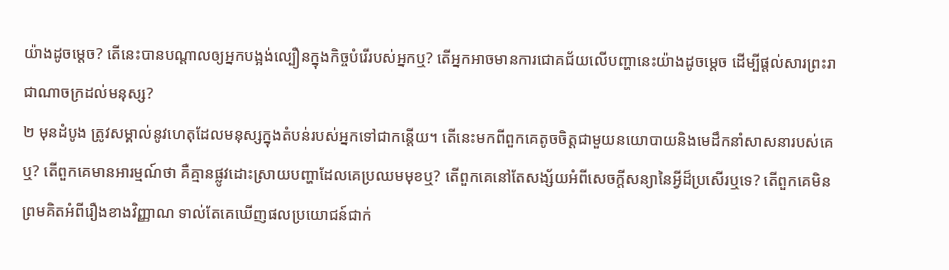យ៉ាងដូចម្ដេច? តើនេះបានបណ្ដាលឲ្យអ្នកបង្អង់ល្បឿនក្នុងកិច្ចបំរើរបស់អ្នកឬ? តើអ្នកអាចមានការជោគជ័យលើបញ្ហានេះយ៉ាងដូចម្ដេច ដើម្បីផ្ដល់សារព្រះរាជាណាចក្រដល់មនុស្ស?
២ មុនដំបូង ត្រូវសម្គាល់នូវហេតុដែលមនុស្សក្នុងតំបន់របស់អ្នកទៅជាកន្តើយ។ តើនេះមកពីពួកគេតូចចិត្តជាមួយនយោបាយនិងមេដឹកនាំសាសនារបស់គេឬ? តើពួកគេមានអារម្មណ៍ថា គឺគ្មានផ្លូវដោះស្រាយបញ្ហាដែលគេប្រឈមមុខឬ? តើពួកគេនៅតែសង្ស័យអំពីសេចក្ដីសន្យានៃអ្វីដ៏ប្រសើរឬទេ? តើពួកគេមិនព្រមគិតអំពីរឿងខាងវិញ្ញាណ ទាល់តែគេឃើញផលប្រយោជន៍ជាក់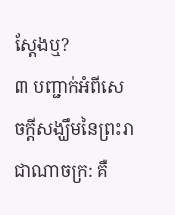ស្តែងឬ?
៣ បញ្ជាក់អំពីសេចក្ដីសង្ឃឹមនៃព្រះរាជាណាចក្រ: គឺ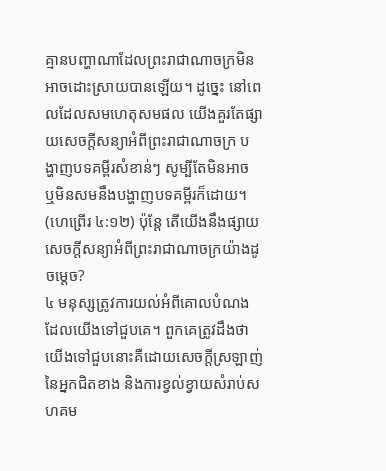គ្មានបញ្ហាណាដែលព្រះរាជាណាចក្រមិនអាចដោះស្រាយបានឡើយ។ ដូច្នេះ នៅពេលដែលសមហេតុសមផល យើងគួរតែផ្សាយសេចក្ដីសន្យាអំពីព្រះរាជាណាចក្រ បង្ហាញបទគម្ពីរសំខាន់ៗ សូម្បីតែមិនអាច ឬមិនសមនឹងបង្ហាញបទគម្ពីរក៏ដោយ។ (ហេព្រើរ ៤:១២) ប៉ុន្តែ តើយើងនឹងផ្សាយសេចក្ដីសន្យាអំពីព្រះរាជាណាចក្រយ៉ាងដូចម្ដេច?
៤ មនុស្សត្រូវការយល់អំពីគោលបំណងដែលយើងទៅជួបគេ។ ពួកគេត្រូវដឹងថា យើងទៅជួបនោះគឺដោយសេចក្ដីស្រឡាញ់នៃអ្នកជិតខាង និងការខ្វល់ខ្វាយសំរាប់សហគម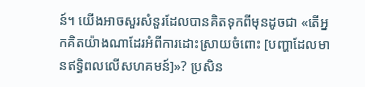ន៍។ យើងអាចសួរសំនួរដែលបានគិតទុកពីមុនដូចជា «តើអ្នកគិតយ៉ាងណាដែរអំពីការដោះស្រាយចំពោះ [បញ្ហាដែលមានឥទ្ធិពលលើសហគមន៍]»? ប្រសិន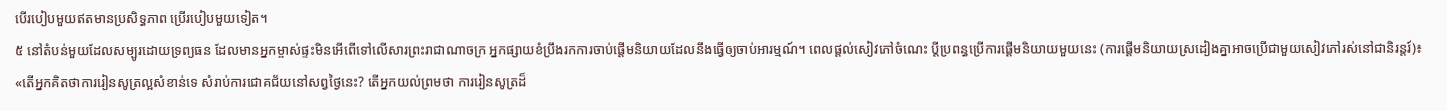បើរបៀបមួយឥតមានប្រសិទ្ធភាព ប្រើរបៀបមួយទៀត។
៥ នៅតំបន់មួយដែលសម្បូរដោយទ្រព្យធន ដែលមានអ្នកម្ចាស់ផ្ទះមិនអើពើទៅលើសារព្រះរាជាណាចក្រ អ្នកផ្សាយខំប្រឹងរកការចាប់ផ្ដើមនិយាយដែលនឹងធ្វើឲ្យចាប់អារម្មណ៍។ ពេលផ្ដល់សៀវភៅចំណេះ ប្ដីប្រពន្ធប្រើការផ្ដើមនិយាយមួយនេះ (ការផ្ដើមនិយាយស្រដៀងគ្នាអាចប្រើជាមួយសៀវភៅរស់នៅជានិរន្តរ៍)៖ «តើអ្នកគិតថាការរៀនសូត្រល្អសំខាន់ទេ សំរាប់ការជោគជ័យនៅសព្វថ្ងៃនេះ? តើអ្នកយល់ព្រមថា ការរៀនសូត្រដ៏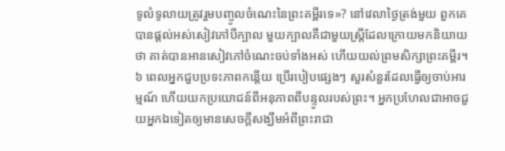ទូលំទូលាយត្រូវរួមបញ្ចូលចំណេះនៃព្រះគម្ពីរទេ»? នៅវេលាថ្ងៃត្រង់មួយ ពួកគេបានផ្ដល់អស់សៀវភៅបីក្បាល មួយក្បាលគឺជាមួយស្ត្រីដែលក្រោយមកនិយាយថា គាត់បានអានសៀវភៅចំណេះចប់ទាំងអស់ ហើយយល់ព្រមសិក្សាព្រះគម្ពីរ។
៦ ពេលអ្នកជួបប្រទះភាពកន្តើយ ប្រើរបៀបផ្សេងៗ សួរសំនួរដែលធ្វើឲ្យចាប់អារម្មណ៍ ហើយយកប្រយោជន៍ពីអនុភាពពីបន្ទូលរបស់ព្រះ។ អ្នកប្រហែលជាអាចជួយអ្នកឯទៀតឲ្យមានសេចក្ដីសង្ឃឹមអំពីព្រះរាជា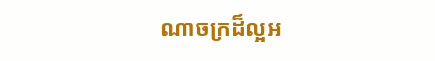ណាចក្រដ៏ល្អអ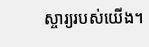ស្ចារ្យរបស់យើង។